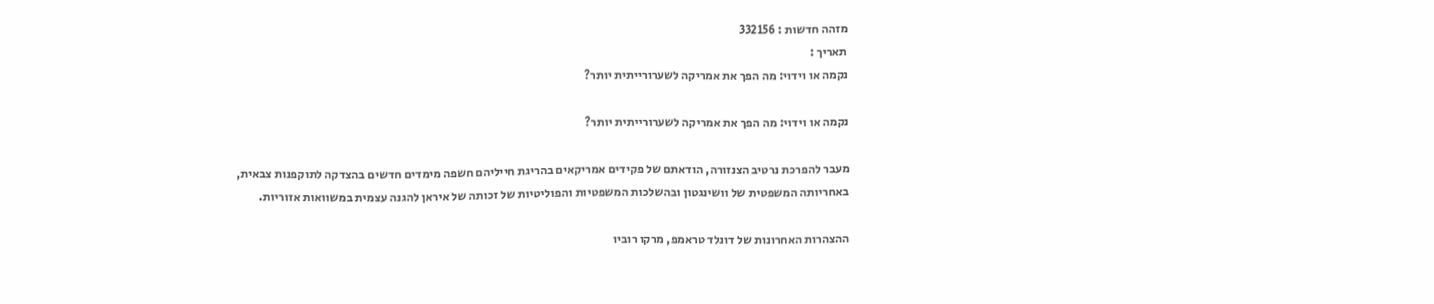מזהה חדשות : 332156
תאריך :
נקמה או וידוי: מה הפך את אמריקה לשערורייתית יותר?

נקמה או וידוי: מה הפך את אמריקה לשערורייתית יותר?

מעבר להפרכת נרטיב הצנזורה, הודאתם של פקידים אמריקאים בהריגת חייליהם חשפה מימדים חדשים בהצדקה לתוקפנות צבאית, באחריותה המשפטית של וושינגטון ובהשלכות המשפטיות והפוליטיות של זכותה של איראן להגנה עצמית במשוואות אזוריות.

ההצהרות האחרונות של דונלד טראמפ, מרקו רוביו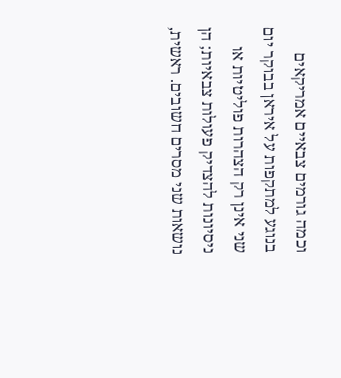וכמה גורמים צבאיים אמריקאים בנוגע למתקפות על איראן בבוקר יום שני אינן רק הצהרות פוליטיות או ניסיונות להצדיק פעולות צבאיות; הן נושאות שני מסרים חשובים. ראשית,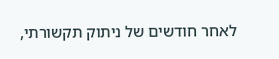לאחר חודשים של ניתוק תקשורתי,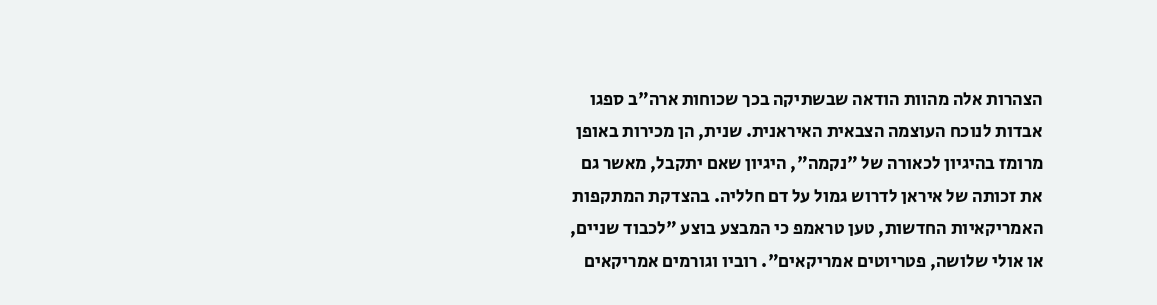הצהרות אלה מהוות הודאה שבשתיקה בכך שכוחות ארה"ב ספגו אבדות לנוכח העוצמה הצבאית האיראנית. שנית, הן מכירות באופן מרומז בהיגיון לכאורה של "נקמה", היגיון שאם יתקבל, מאשר גם את זכותה של איראן לדרוש גמול על דם חלליה. בהצדקת המתקפות האמריקאיות החדשות, טען טראמפ כי המבצע בוצע "לכבוד שניים, או אולי שלושה, פטריוטים אמריקאים". רוביו וגורמים אמריקאים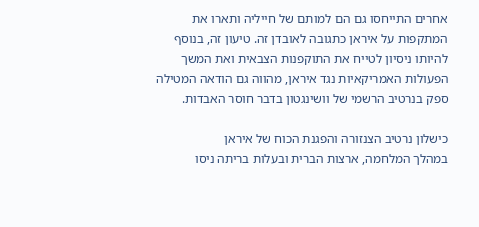אחרים התייחסו גם הם למותם של חייליה ותארו את המתקפות על איראן כתגובה לאובדן זה. טיעון זה, בנוסף להיותו ניסיון לטייח את התוקפנות הצבאית ואת המשך הפעולות האמריקאיות נגד איראן, מהווה גם הודאה המטילה ספק בנרטיב הרשמי של וושינגטון בדבר חוסר האבדות.

כישלון נרטיב הצנזורה והפגנת הכוח של איראן
במהלך המלחמה, ארצות הברית ובעלות בריתה ניסו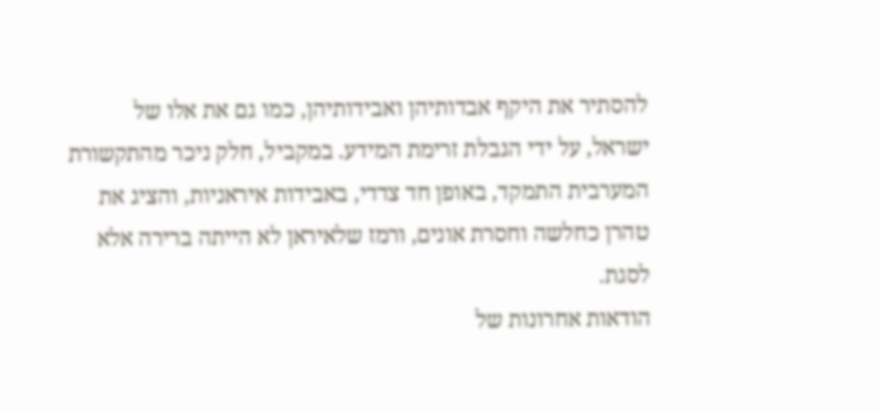להסתיר את היקף אבדותיהן ואבידותיהן, כמו גם את אלו של ישראל, על ידי הגבלת זרימת המידע. במקביל, חלק ניכר מהתקשורת המערבית התמקד, באופן חד צדדי, באבידות איראניות, והציג את טהרן כחלשה וחסרת אונים, ורמז שלאיראן לא הייתה ברירה אלא לסגת.
הודאות אחרונות של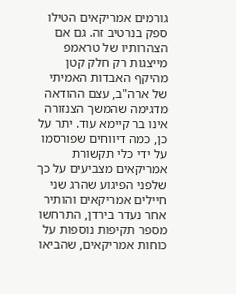גורמים אמריקאים הטילו ספק בנרטיב זה. גם אם הצהרותיו של טראמפ מייצגות רק חלק קטן מהיקף האבדות האמיתי של ארה"ב, עצם ההודאה מדגימה שהמשך הצנזורה אינו בר קיימא עוד. יתר על כן, כמה דיווחים שפורסמו על ידי כלי תקשורת אמריקאים מצביעים על כך שלפני הפיגוע שהרג שני חיילים אמריקאים והותיר אחר נעדר בירדן, התרחשו מספר תקיפות נוספות על כוחות אמריקאים, שהביאו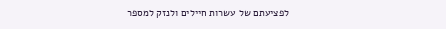לפציעתם של עשרות חיילים ולנזק למספר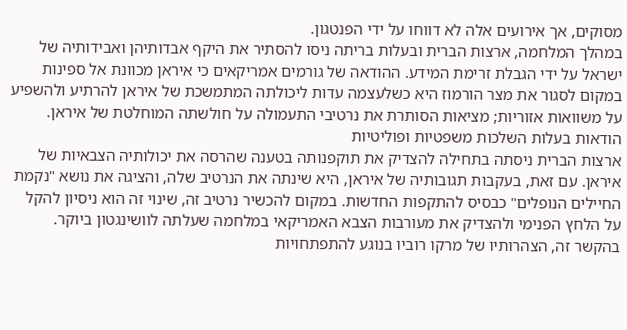מסוקים, אך אירועים אלה לא דווחו על ידי הפנטגון.
במהלך המלחמה, ארצות הברית ובעלות בריתה ניסו להסתיר את היקף אבדותיהן ואבידותיה של ישראל על ידי הגבלת זרימת המידע. ההודאה של גורמים אמריקאים כי איראן מכוונת אל ספינות במקום לסגור את מצר הורמוז היא כשלעצמה עדות ליכולתה המתמשכת של איראן להרתיע ולהשפיע על משוואות אזוריות; מציאות הסותרת את נרטיבי התעמולה על חולשתה המוחלטת של איראן.
הודאות בעלות השלכות משפטיות ופוליטיות
ארצות הברית ניסתה בתחילה להצדיק את תוקפנותה בטענה שהרסה את יכולותיה הצבאיות של איראן. עם זאת, בעקבות תגובותיה של איראן, היא שינתה את הנרטיב שלה, והציגה את נושא "נקמת החיילים הנופלים" כבסיס להתקפות החדשות. במקום להכשיר נרטיב זה, שינוי זה הוא ניסיון להקל על הלחץ הפנימי ולהצדיק את מעורבות הצבא האמריקאי במלחמה שעלתה לוושינגטון ביוקר.
בהקשר זה, הצהרותיו של מרקו רוביו בנוגע להתפתחויות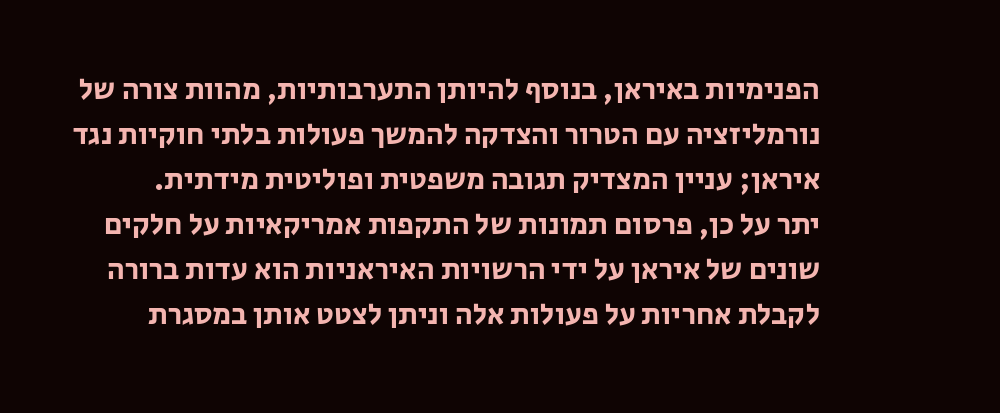הפנימיות באיראן, בנוסף להיותן התערבותיות, מהוות צורה של נורמליזציה עם הטרור והצדקה להמשך פעולות בלתי חוקיות נגד איראן; עניין המצדיק תגובה משפטית ופוליטית מידתית.
יתר על כן, פרסום תמונות של התקפות אמריקאיות על חלקים שונים של איראן על ידי הרשויות האיראניות הוא עדות ברורה לקבלת אחריות על פעולות אלה וניתן לצטט אותן במסגרת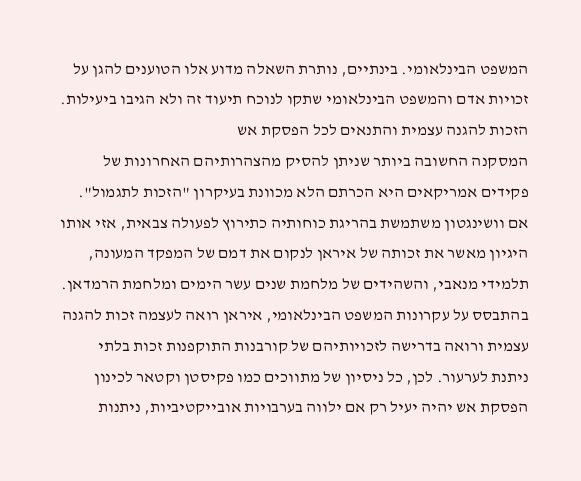המשפט הבינלאומי. בינתיים, נותרת השאלה מדוע אלו הטוענים להגן על זכויות אדם והמשפט הבינלאומי שתקו לנוכח תיעוד זה ולא הגיבו ביעילות.
הזכות להגנה עצמית והתנאים לכל הפסקת אש
המסקנה החשובה ביותר שניתן להסיק מהצהרותיהם האחרונות של פקידים אמריקאים היא הכרתם הלא מכוונת בעיקרון "הזכות לתגמול". אם וושינגטון משתמשת בהריגת כוחותיה כתירוץ לפעולה צבאית, אזי אותו היגיון מאשר את זכותה של איראן לנקום את דמם של המפקד המעונה, תלמידי מנאבי, והשהידים של מלחמת שנים עשר הימים ומלחמת הרמדאן.
בהתבסס על עקרונות המשפט הבינלאומי, איראן רואה לעצמה זכות להגנה עצמית ורואה בדרישה לזכויותיהם של קורבנות התוקפנות זכות בלתי ניתנת לערעור. לכן, כל ניסיון של מתווכים כמו פקיסטן וקטאר לכינון הפסקת אש יהיה יעיל רק אם ילווה בערבויות אובייקטיביות, ניתנות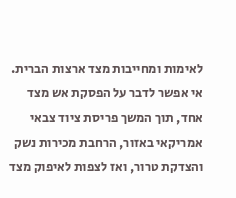לאימות ומחייבות מצד ארצות הברית.
אי אפשר לדבר על הפסקת אש מצד אחד, תוך המשך פריסת ציוד צבאי אמריקאי באזור, הרחבת מכירות נשק והצדקת טרור, ואז לצפות לאיפוק מצד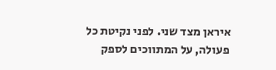איראן מצד שני. לפני נקיטת כל פעולה, על המתווכים לספק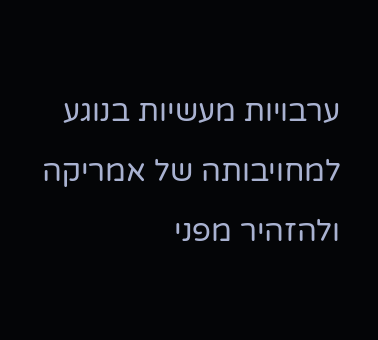ערבויות מעשיות בנוגע למחויבותה של אמריקה ולהזהיר מפני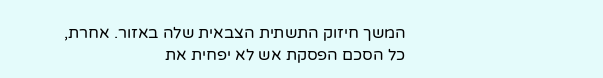המשך חיזוק התשתית הצבאית שלה באזור. אחרת, כל הסכם הפסקת אש לא יפחית את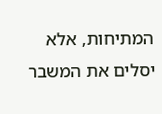המתיחות, אלא יסלים את המשבר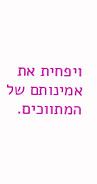ויפחית את אמינותם של המתווכים.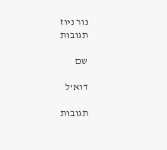נור ניוז
תגובות

שם

דוא'ל

תגובות